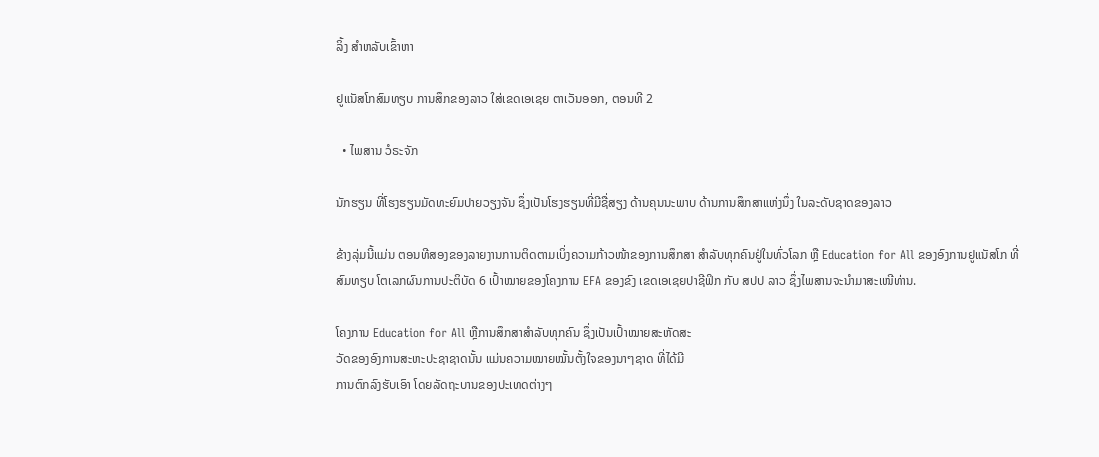ລິ້ງ ສຳຫລັບເຂົ້າຫາ

ຢູແນັສໂກສົມທຽບ ການສຶກຂອງລາວ ໃສ່ເຂດເອເຊຍ ຕາເວັນອອກ, ຕອນທີ 2

  • ໄພສານ ວໍຣະຈັກ

ນັກຮຽນ ທີ່ໂຮງຮຽນມັດທະຍົມປາຍວຽງຈັນ ຊຶ່ງເປັນໂຮງຮຽນທີ່ມີຊື່ສຽງ ດ້ານຄຸນນະພາບ ດ້ານການສຶກສາແຫ່ງນຶ່ງ ໃນລະດັບຊາດຂອງລາວ

ຂ້າງລຸ່ມນີ້ແມ່ນ ຕອນທີສອງຂອງລາຍງານການຕິດຕາມເບິ່ງຄວາມກ້າວໜ້າຂອງການສຶກສາ ສຳລັບທຸກຄົນຢູ່ໃນທົ່ວໂລກ ຫຼື Education for All ຂອງອົງການຢູແນັສໂກ ທີ່ສົມທຽບ ໂຕເລກຜົນການປະຕິບັດ 6 ເປົ້າໝາຍຂອງໂຄງການ EFA ຂອງຂົງ ເຂດເອເຊຍປາຊີຟິກ ກັບ ສປປ ລາວ ຊຶ່ງໄພສານຈະນໍາມາສະເໜີທ່ານ.

ໂຄງການ Education for All ຫຼືການສຶກສາສຳລັບທຸກຄົນ ຊຶ່ງເປັນເປົ້າໝາຍສະຫັດສະ
ວັດຂອງອົງການສະຫະປະຊາຊາດນັ້ນ ແມ່ນຄວາມໝາຍໝັ້ນຕັ້ງໃຈຂອງນາໆຊາດ ທີ່ໄດ້ມີ
ການຕົກລົງຮັບເອົາ ໂດຍລັດຖະບານຂອງປະເທດຕ່າງໆ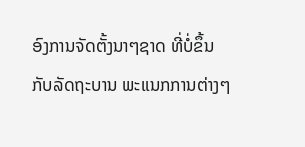ອົງການຈັດຕັ້ງນາໆຊາດ ທີ່ບໍ່ຂຶ້ນ
ກັບລັດຖະບານ ພະແນກການຕ່າງໆ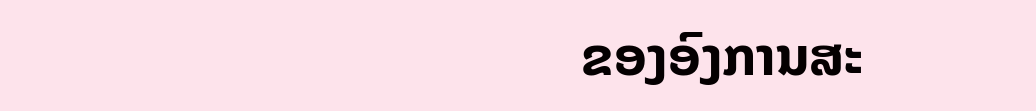ຂອງອົງການສະ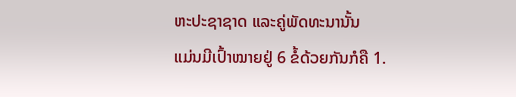ຫະປະຊາຊາດ ແລະຄູ່ພັດທະນານັ້ນ
ແມ່ນມີເປົ້າໝາຍຢູ່ 6 ຂໍ້ດ້ວຍກັນກໍຄື 1.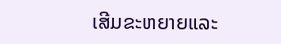ເສີມຂະຫຍາຍແລະ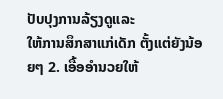ປັບປຸງການລ້ຽງດູແລະ
ໃຫ້ການສຶກສາແກ່ເດັກ ຕັ້ງແຕ່ຍັງນ້ອຍໆ 2. ເອື້ອອໍານວຍໃຫ້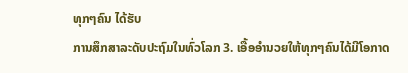ທຸກໆຄົນ ໄດ້ຮັບ
ການສຶກສາລະດັບປະຖົມໃນທົ່ວໂລກ 3. ເອື້ອອໍານວຍໃຫ້ທຸກໆຄົນໄດ້ມີໂອກາດ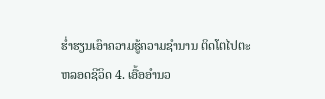ຮໍ່າຮຽນເອົາຄວາມຮູ້ຄວາມຊໍານານ ຕິດໂຕໄປຕະຫລອດຊີວິດ 4. ເອື້ອອໍານວ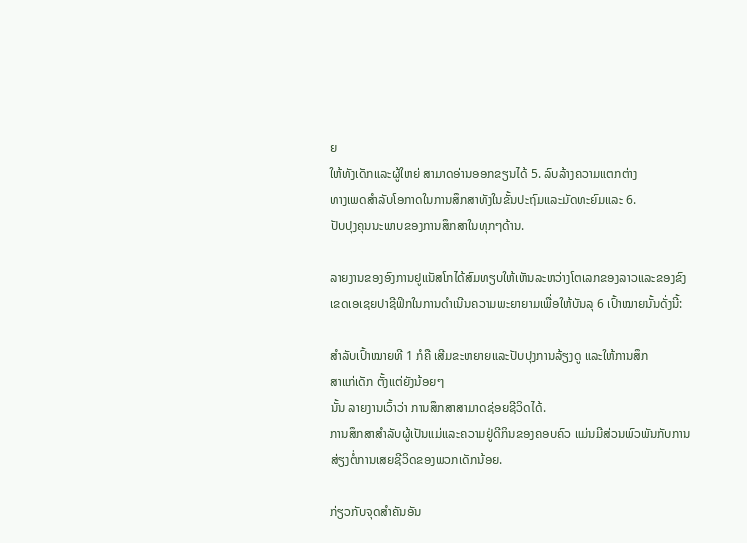ຍ
ໃຫ້ທັງເດັກແລະຜູ້ໃຫຍ່ ສາມາດອ່ານອອກຂຽນໄດ້ 5. ລົບລ້າງຄວາມແຕກຕ່າງ
ທາງເພດສໍາລັບໂອກາດໃນການສຶກສາທັງໃນຂັ້ນປະຖົມແລະມັດທະຍົມແລະ 6.
ປັບປຸງຄຸນນະພາບຂອງການສຶກສາໃນທຸກໆດ້ານ.

ລາຍງານຂອງອົງການຢູແນັສໂກໄດ້ສົມທຽບໃຫ້ເຫັນລະຫວ່າງໂຕເລກຂອງລາວແລະຂອງຂົງ
ເຂດເອເຊຍປາຊີຟິກໃນການດໍາເນີນຄວາມພະຍາຍາມເພື່ອໃຫ້ບັນລຸ 6 ເປົ້າໝາຍນັ້ນດັ່ງນີ້:

ສໍາລັບເປົ້າໝາຍທີ 1 ກໍຄື ເສີມຂະຫຍາຍແລະປັບປຸງການລ້ຽງດູ ແລະໃຫ້ການສຶກ
ສາແກ່ເດັກ ຕັ້ງແຕ່ຍັງນ້ອຍໆ
ນັ້ນ ລາຍງານເວົ້າວ່າ ການສຶກສາສາມາດຊ່ອຍຊີວິດໄດ້.
ການສຶກສາສຳລັບຜູ້ເປັນແມ່ແລະຄວາມຢູ່ດີກິນຂອງຄອບຄົວ ແມ່ນມີສ່ວນພົວພັນກັບການ
ສ່ຽງຕໍ່ການເສຍຊີວິດຂອງພວກເດັກນ້ອຍ.

ກ່ຽວກັບຈຸດສໍາຄັນອັນ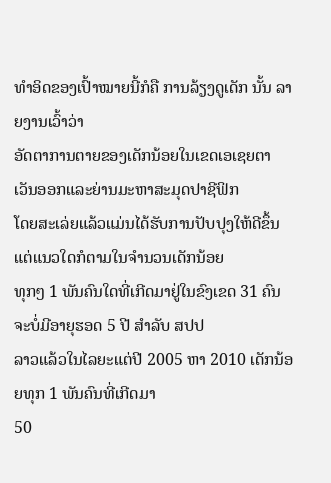ທໍາອິດຂອງເປົ້າໝາຍນີ້ກໍຄື ການລ້ຽງດູເດັກ ນັ້ນ ລາຍງານເວົ້າວ່າ
ອັດຕາການຕາຍຂອງເດັກນ້ອຍໃນເຂດເອເຊຍຕາເວັນອອກແລະຍ່ານມະຫາສະມຸດປາຊີຟິກ
ໂດຍສະເລ່ຍແລ້ວແມ່ນໄດ້ຮັບການປັບປຸງໃຫ້ດີຂຶ້ນ ແຕ່ແນວໃດກໍຕາມໃນຈໍານວນເດັກນ້ອຍ
ທຸກໆ 1 ພັນຄົນໃດທີ່ເກີດມາຢູ່ໃນຂົງເຂດ 31 ຄົນຈະບໍ່ມີອາຍຸຮອດ 5 ປີ ສໍາລັບ ສປປ
ລາວແລ້ວໃນໄລຍະແຕ່ປີ 2005 ຫາ 2010 ເດັກນ້ອຍທຸກ 1 ພັນຄົນທີ່ເກີດມາ
50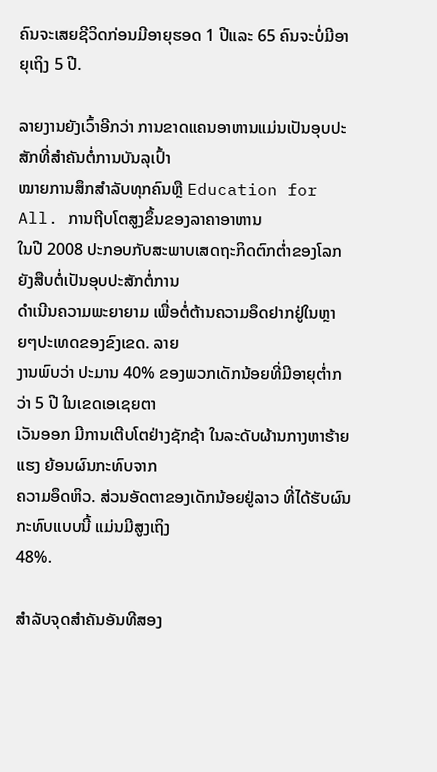ຄົນຈະເສຍຊີວິດກ່ອນມີອາຍຸຮອດ 1 ປີແລະ 65 ຄົນຈະບໍ່ມີອາຍຸເຖິງ 5 ປີ.

ລາຍງານຍັງເວົ້າອີກວ່າ ການຂາດແຄນອາຫານແມ່ນເປັນອຸບປະສັກທີ່ສຳຄັນຕໍ່ການບັນລຸເປົ້າ
ໝາຍການສຶກສຳລັບທຸກຄົນຫຼື Education for All. ການຖີບໂຕສູງຂຶ້ນຂອງລາຄາອາຫານ
ໃນປີ 2008 ປະກອບກັບສະພາບເສດຖະກິດຕົກຕໍ່າຂອງໂລກຍັງສືບຕໍ່ເປັນອຸບປະສັກຕໍ່ການ
ດຳເນີນຄວາມພະຍາຍາມ ເພື່ອຕໍ່ຕ້ານຄວາມອຶດຢາກຢູ່ໃນຫຼາຍໆປະເທດຂອງຂົງເຂດ. ລາຍ
ງານພົບວ່າ ປະມານ 40% ຂອງພວກເດັກນ້ອຍທີ່ມີອາຍຸຕໍ່າກວ່າ 5 ປີ ໃນເຂດເອເຊຍຕາ
ເວັນອອກ ມີການເຕີບໂຕຢ່າງຊັກຊ້າ ໃນລະດັບຜ້ານກາງຫາຮ້າຍແຮງ ຍ້ອນຜົນກະທົບຈາກ
ຄວາມອຶດຫິວ. ສ່ວນອັດຕາຂອງເດັກນ້ອຍຢູ່ລາວ ທີ່ໄດ້ຮັບຜົນກະທົບແບບນີ້ ແມ່ນມີສູງເຖິງ
48%.

ສໍາລັບຈຸດສໍາຄັນອັນທີສອງ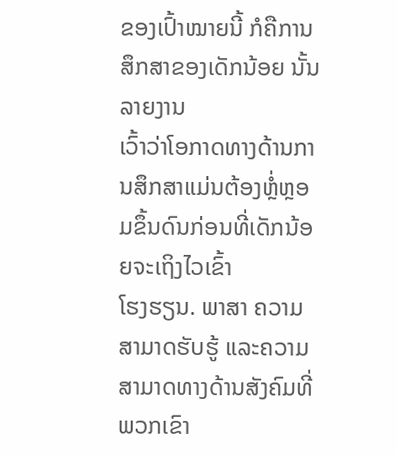ຂອງເປົ້າໝາຍນີ້ ກໍຄືການສຶກສາຂອງເດັກນ້ອຍ ນັ້ນລາຍງານ
ເວົ້າວ່າໂອກາດທາງດ້ານການສຶກສາແມ່ນຕ້ອງຫຼໍ່ຫຼອມຂຶ້ນດົນກ່ອນທີ່ເດັກນ້ອຍຈະເຖິງໄວເຂົ້າ
ໂຮງຮຽນ. ພາສາ ຄວາມສາມາດຮັບຮູ້ ແລະຄວາມສາມາດທາງດ້ານສັງຄົມທີ່ພວກເຂົາ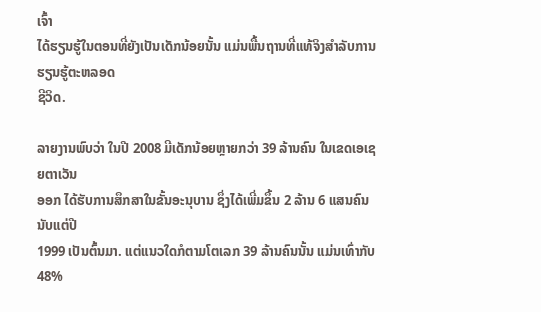ເຈົ້າ
ໄດ້ຮຽນຮູ້ໃນຕອນທີ່ຍັງເປັນເດັກນ້ອຍນັ້ນ ແມ່ນພື້ນຖານທີ່ແທ້ຈິງສຳລັບການຮຽນຮູ້ຕະຫລອດ
ຊີວິດ.

ລາຍງານພົບວ່າ ໃນປີ 2008 ມີເດັກນ້ອຍຫຼາຍກວ່າ 39 ລ້ານຄົນ ໃນເຂດເອເຊຍຕາເວັນ
ອອກ ໄດ້ຮັບການສຶກສາໃນຂັ້ນອະນຸບານ ຊຶ່ງໄດ້ເພີ່ມຂຶ້ນ 2 ລ້ານ 6 ແສນຄົນ ນັບແຕ່ປີ
1999 ເປັນຕົ້ນມາ. ແຕ່ແນວໃດກໍຕາມໂຕເລກ 39 ລ້ານຄົນນັ້ນ ແມ່ນເທົ່າກັບ 48%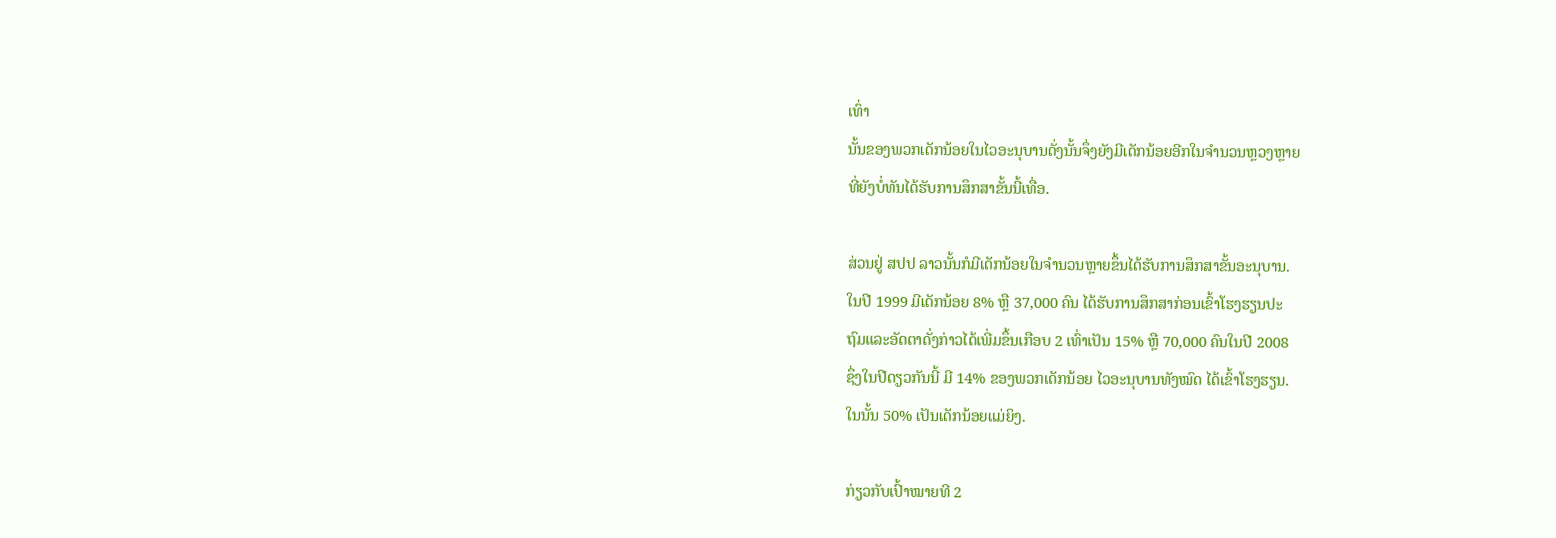ເທົ່າ
ນັ້ນຂອງພວກເດັກນ້ອຍໃນໄວອະນຸບານດັ່ງນັ້ນຈຶ່ງຍັງມີເດັກນ້ອຍອີກໃນຈຳນວນຫຼວງຫຼາຍ
ທີ່ຍັງບໍ່ທັນໄດ້ຮັບການສຶກສາຂັ້ນນີ້ເທື່ອ.

ສ່ວນຢູ່ ສປປ ລາວນັ້ນກໍມີເດັກນ້ອຍໃນຈຳນວນຫຼາຍຂຶ້ນໄດ້ຮັບການສຶກສາຂັ້ນອະນຸບານ.
ໃນປີ 1999 ມີເດັກນ້ອຍ 8% ຫຼື 37,000 ຄົນ ໄດ້ຮັບການສຶກສາກ່ອນເຂົ້າໂຮງຮຽນປະ
ຖົມແລະອັດຕາດັ່ງກ່າວໄດ້ເພີ່ມຂຶ້ນເກືອບ 2 ເທົ່າເປັນ 15% ຫຼື 70,000 ຄົນໃນປີ 2008
ຊຶ່ງໃນປີດຽວກັນນີ້ ມີ 14% ຂອງພວກເດັກນ້ອຍ ໄວອະນຸບານທັງໝົດ ໄດ້ເຂົ້າໂຮງຮຽນ.
ໃນນັ້ນ 50% ເປັນເດັກນ້ອຍແມ່ຍິງ.

ກ່ຽວກັບເປົ້າໝາຍທີ 2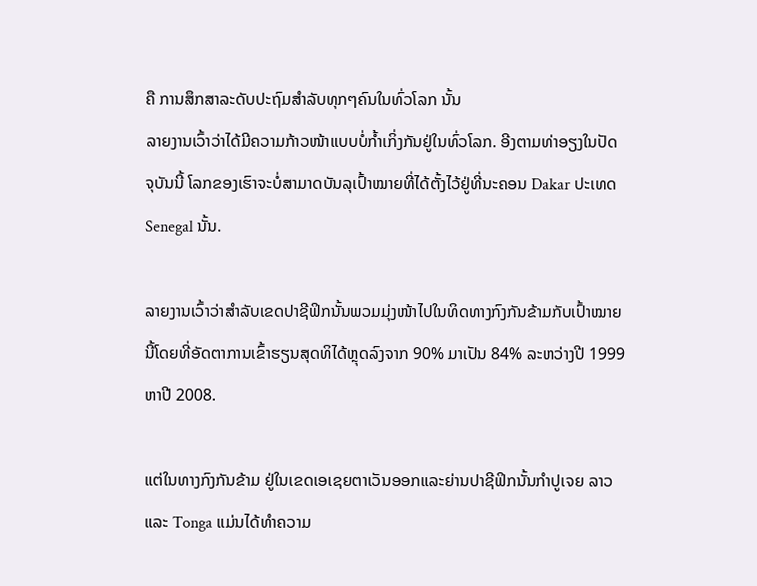ຄື ການສຶກສາລະດັບປະຖົມສໍາລັບທຸກໆຄົນໃນທົ່ວໂລກ ນັ້ນ
ລາຍງານເວົ້າວ່າໄດ້ມີຄວາມກ້າວໜ້າແບບບໍ່ກໍ້າເກິ່ງກັນຢູ່ໃນທົ່ວໂລກ. ອີງຕາມທ່າອຽງໃນປັດ
ຈຸບັນນີ້ ໂລກຂອງເຮົາຈະບໍ່ສາມາດບັນລຸເປົ້າໝາຍທີ່ໄດ້ຕັ້ງໄວ້ຢູ່ທີ່ນະຄອນ Dakar ປະເທດ
Senegal ນັ້ນ.

ລາຍງານເວົ້າວ່າສຳລັບເຂດປາຊີຟິກນັ້ນພວມມຸ່ງໜ້າໄປໃນທິດທາງກົງກັນຂ້າມກັບເປົ້າໝາຍ
ນີ້ໂດຍທີ່ອັດຕາການເຂົ້າຮຽນສຸດທິໄດ້ຫຼຸດລົງຈາກ 90% ມາເປັນ 84% ລະຫວ່າງປີ 1999
ຫາປີ 2008.

ແຕ່ໃນທາງກົງກັນຂ້າມ ຢູ່ໃນເຂດເອເຊຍຕາເວັນອອກແລະຍ່ານປາຊີຟິກນັ້ນກຳປູເຈຍ ລາວ
ແລະ Tonga ແມ່ນໄດ້ທໍາຄວາມ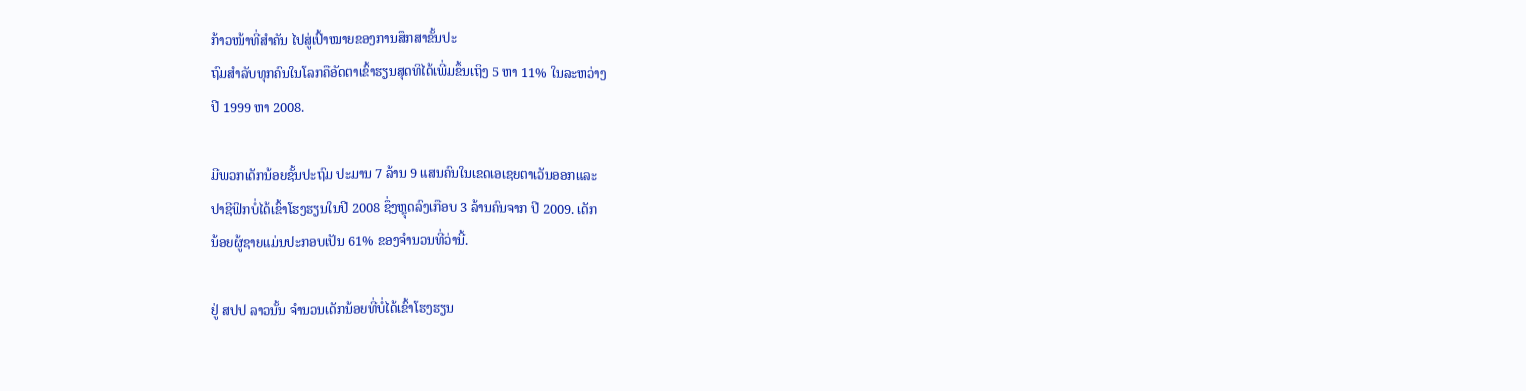ກ້າວໜ້າທີ່ສຳຄັນ ໄປສູ່ເປົ້າໝາຍຂອງການສຶກສາຂັ້ນປະ
ຖົມສໍາລັບທຸກຄົນໃນໂລກຄືອັດຕາເຂົ້າຮຽນສຸດທິໄດ້ເພີ່ມຂຶ້ນເຖິງ 5 ຫາ 11% ໃນລະຫວ່າງ
ປີ 1999 ຫາ 2008.

ມີພວກເດັກນ້ອຍຊັ້ນປະຖົມ ປະມານ 7 ລ້ານ 9 ແສນຄົນໃນເຂດເອເຊຍຕາເວັນອອກແລະ
ປາຊີຟິກບໍ່ໄດ້ເຂົ້າໂຮງຮຽນໃນປີ 2008 ຊຶ່ງຫຼຸດລົງເກືອບ 3 ລ້ານຄົນຈາກ ປີ 2009. ເດັກ
ນ້ອຍຜູ້ຊາຍແມ່ນປະກອບເປັນ 61% ຂອງຈຳນວນທີ່ວ່ານີ້.

ຢູ່ ສປປ ລາວນັ້ນ ຈຳນວນເດັກນ້ອຍທີ່ບໍ່ໄດ້ເຂົ້າໂຮງຮຽນ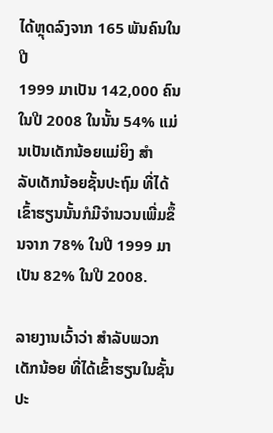ໄດ້ຫຼຸດລົງຈາກ 165 ພັນຄົນໃນປີ
1999 ມາເປັນ 142,000 ຄົນໃນປີ 2008 ໃນນັ້ນ 54% ແມ່ນເປັນເດັກນ້ອຍແມ່ຍິງ ສຳ
ລັບເດັກນ້ອຍຊັ້ນປະຖົມ ທີ່ໄດ້ເຂົ້າຮຽນນັ້ນກໍມີຈຳນວນເພີ່ມຂຶ້ນຈາກ 78% ໃນປີ 1999 ມາ
ເປັນ 82% ໃນປີ 2008.

ລາຍງານເວົ້າວ່າ ສຳລັບພວກເດັກນ້ອຍ ທີ່ໄດ້ເຂົ້າຮຽນໃນຊັ້ນປະ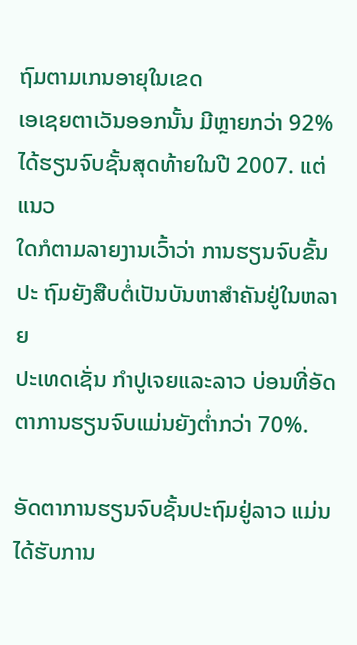ຖົມຕາມເກນອາຍຸໃນເຂດ
ເອເຊຍຕາເວັນອອກນັ້ນ ມີຫຼາຍກວ່າ 92% ໄດ້ຮຽນຈົບຊັ້ນສຸດທ້າຍໃນປີ 2007. ແຕ່ແນວ
ໃດກໍຕາມລາຍງານເວົ້າວ່າ ການຮຽນຈົບຂັ້ນປະ ຖົມຍັງສືບຕໍ່ເປັນບັນຫາສຳຄັນຢູ່ໃນຫລາຍ
ປະເທດເຊັ່ນ ກຳປູເຈຍແລະລາວ ບ່ອນທີ່ອັດຕາການຮຽນຈົບແມ່ນຍັງຕໍ່າກວ່າ 70%.

ອັດຕາການຮຽນຈົບຊັ້ນປະຖົມຢູ່ລາວ ແມ່ນໄດ້ຮັບການ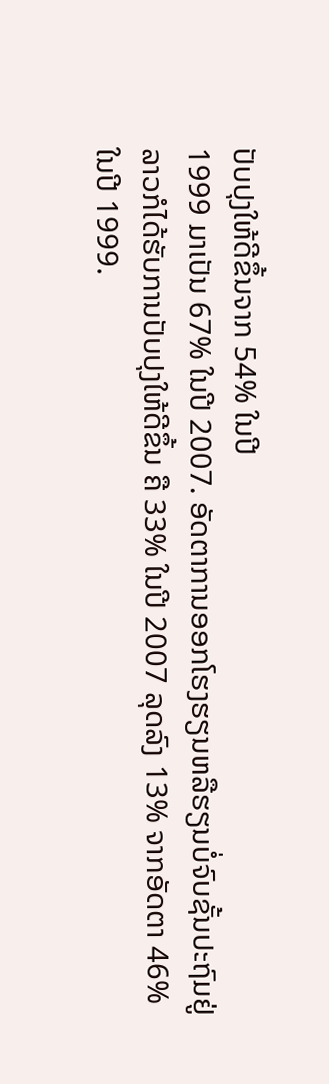ປັບປຸງໃຫ້ດີຂຶ້ນຈາກ 54% ໃນປີ
1999 ມາເປັນ 67% ໃນປີ 2007. ອັດຕາການອອກໂຮງຮຽນຫລືຮຽນບໍ່ຈົບຊັ້ນປະຖົມຢູ່
ລາວກໍໄດ້ຮັບການປັບປຸງໃຫ້ດີຂຶ້ນ ຄື 33% ໃນປີ 2007 ລຸດລົງ 13% ຈາກອັດຕາ 46%
ໃນປີ 1999.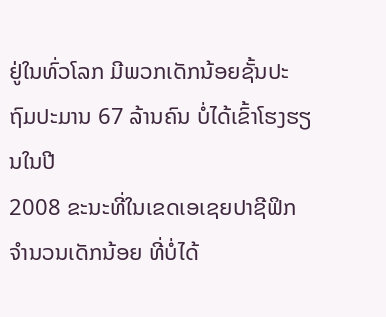ຢູ່ໃນທົ່ວໂລກ ມີພວກເດັກນ້ອຍຊັ້ນປະຖົມປະມານ 67 ລ້ານຄົນ ບໍ່ໄດ້ເຂົ້າໂຮງຮຽນໃນປີ
2008 ຂະນະທີ່ໃນເຂດເອເຊຍປາຊີຟິກ ຈຳນວນເດັກນ້ອຍ ທີ່ບໍ່ໄດ້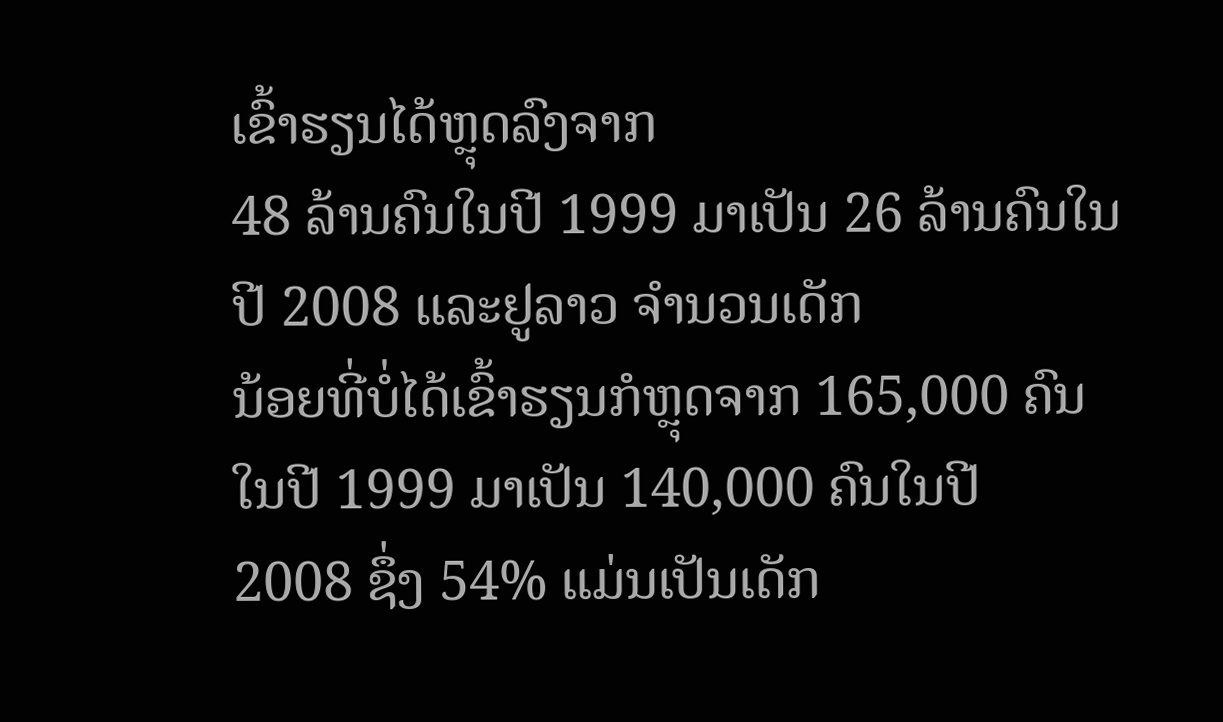ເຂົ້າຮຽນໄດ້ຫຼຸດລົງຈາກ
48 ລ້ານຄົນໃນປີ 1999 ມາເປັນ 26 ລ້ານຄົນໃນປີ 2008 ແລະຢູລາວ ຈຳນວນເດັກ
ນ້ອຍທີ່ບໍ່ໄດ້ເຂົ້າຮຽນກໍຫຼຸດຈາກ 165,000 ຄົນ ໃນປີ 1999 ມາເປັນ 140,000 ຄົນໃນປີ
2008 ຊຶ່ງ 54% ແມ່ນເປັນເດັກ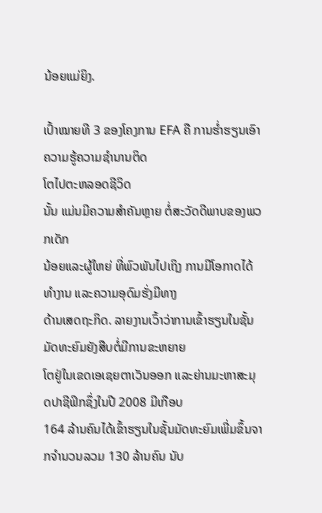ນ້ອຍແມ່ຍິງ.

ເປົ້າໝາຍທີ 3 ຂອງໂຄງການ EFA ຄື ການຮໍ່າຮຽນເອົາຄວາມຮູ້ຄວາມຊໍານານຕິດ
ໂຕໄປຕະຫລອດຊີວິດ
ນັ້ນ ແມ່ນມີຄວາມສຳຄັນຫຼາຍ ຕໍ່ສະວັດດີພາບຂອງພວກເດັກ
ນ້ອຍແລະຜູ້ໃຫຍ່ ທີ່ພົວພັນໄປເຖິງ ການມີໂອກາດໄດ້ທໍາງານ ແລະຄວາມອຸດົມຮັ່ງມີທາງ
ດ້ານເສດຖະກິດ. ລາຍງານເວົ້າວ່າການເຂົ້າຮຽນໃນຊັ້ນມັດທະຍົມຍັງສືບຕໍ່ມີການຂະຫຍາຍ
ໂຕຢູ່ໃນເຂດເອເຊຍຕາເວັນອອກ ແລະຍ່ານມະຫາສະມຸດປາຊີຟິກຊຶ່ງໃນປີ 2008 ມີເກືອບ
164 ລ້ານຄົນໄດ້ເຂົ້າຮຽນໃນຊັ້ນມັດທະຍົມເພີ່ມຂຶ້ນຈາກຈໍານວນລວມ 130 ລ້ານຄົນ ນັບ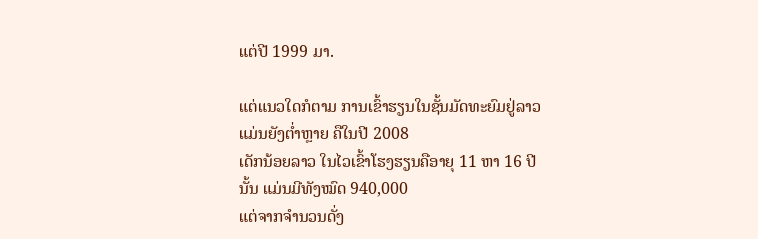ແຕ່ປີ 1999 ມາ.

ແຕ່ແນວໃດກໍຕາມ ການເຂົ້າຮຽນໃນຊັ້ນມັດທະຍົມຢູ່ລາວແມ່ນຍັງຕໍ່າຫຼາຍ ຄືໃນປີ 2008
ເດັກນ້ອຍລາວ ໃນໄວເຂົ້າໂຮງຮຽນຄືອາຍຸ 11 ຫາ 16 ປີນັ້ນ ແມ່ນມີທັງໝົດ 940,000
ແຕ່ຈາກຈຳນວນດັ່ງ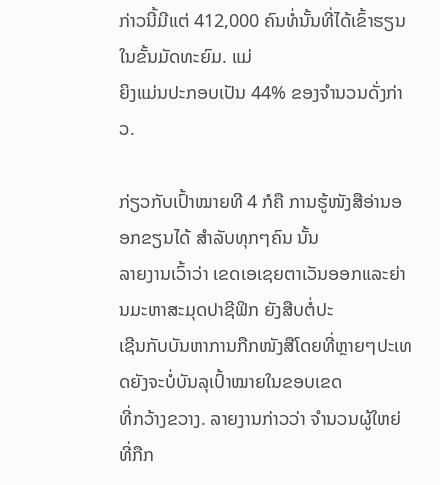ກ່າວນີ້ມີແຕ່ 412,000 ຄົນທໍ່ນັ້ນທີ່ໄດ້ເຂົ້າຮຽນໃນຂັ້ນມັດທະຍົມ. ແມ່
ຍິງແມ່ນປະກອບເປັນ 44% ຂອງຈຳນວນດັ່ງກ່າວ.

ກ່ຽວກັບເປົ້າໝາຍທີ 4 ກໍຄື ການຮູ້ໜັງສືອ່ານອອກຂຽນໄດ້ ສໍາລັບທຸກໆຄົນ ນັ້ນ
ລາຍງານເວົ້າວ່າ ເຂດເອເຊຍຕາເວັນອອກແລະຍ່ານມະຫາສະມຸດປາຊີຟິກ ຍັງສືບຕໍ່ປະ
ເຊີນກັບບັນຫາການກືກໜັງສືໂດຍທີ່ຫຼາຍໆປະເທດຍັງຈະບໍ່ບັນລຸເປົ້າໝາຍໃນຂອບເຂດ
ທີ່ກວ້າງຂວາງ. ລາຍງານກ່າວວ່າ ຈໍານວນຜູ້ໃຫຍ່ທີ່ກືກ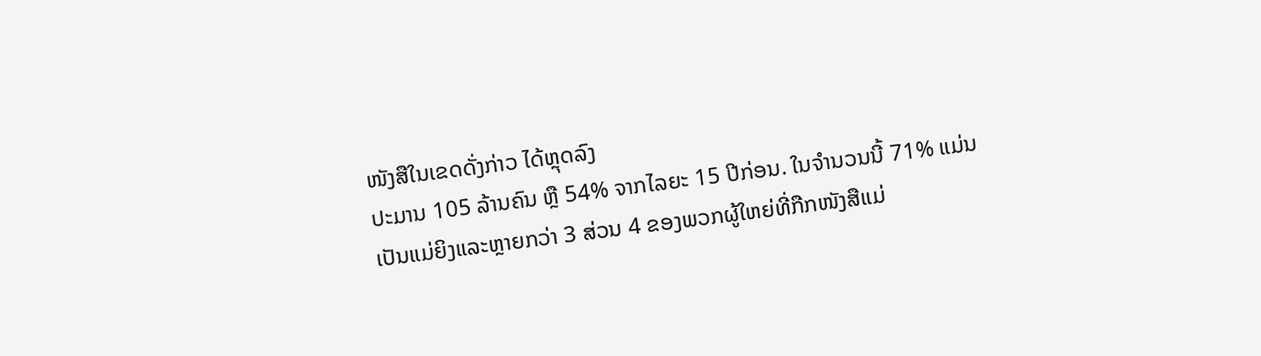ໜັງສືໃນເຂດດັ່ງກ່າວ ໄດ້ຫຼຸດລົງ
ປະມານ 105 ລ້ານຄົນ ຫຼື 54% ຈາກໄລຍະ 15 ປີກ່ອນ. ໃນຈຳນວນນີ້ 71% ແມ່ນ
ເປັນແມ່ຍິງແລະຫຼາຍກວ່າ 3 ສ່ວນ 4 ຂອງພວກຜູ້ໃຫຍ່ທີ່ກືກໜັງສືແມ່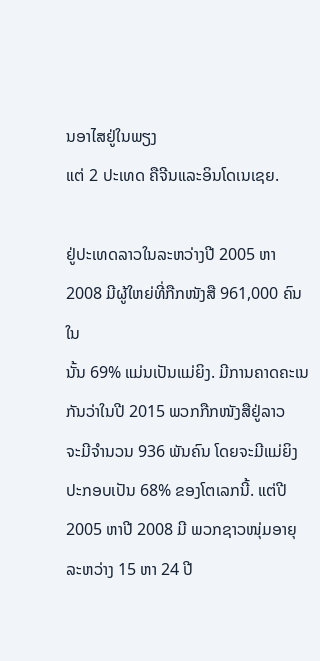ນອາໄສຢູ່ໃນພຽງ
ແຕ່ 2 ປະເທດ ຄືຈີນແລະອິນໂດເນເຊຍ.

ຢູ່ປະເທດລາວໃນລະຫວ່າງປີ 2005 ຫາ 2008 ມີຜູ້ໃຫຍ່ທີ່ກືກໜັງສື 961,000 ຄົນໃນ
ນັ້ນ 69% ແມ່ນເປັນແມ່ຍິງ. ມີການຄາດຄະເນກັນວ່າໃນປີ 2015 ພວກກືກໜັງສືຢູ່ລາວ
ຈະມີຈຳນວນ 936 ພັນຄົນ ໂດຍຈະມີແມ່ຍິງ ປະກອບເປັນ 68% ຂອງໂຕເລກນີ້. ແຕ່ປີ
2005 ຫາປີ 2008 ມີ ພວກຊາວໜຸ່ມອາຍຸລະຫວ່າງ 15 ຫາ 24 ປີ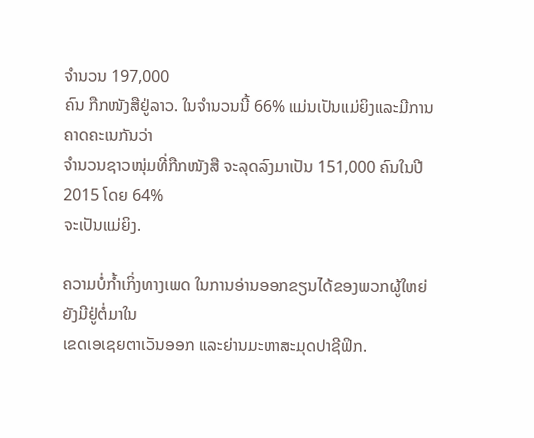ຈຳນວນ 197,000
ຄົນ ກືກໜັງສືຢູ່ລາວ. ໃນຈຳນວນນີ້ 66% ແມ່ນເປັນແມ່ຍິງແລະມີການຄາດຄະເນກັນວ່າ
ຈຳນວນຊາວໜຸ່ມທີ່ກືກໜັງສື ຈະລຸດລົງມາເປັນ 151,000 ຄົນໃນປີ 2015 ໂດຍ 64%
ຈະເປັນແມ່ຍິງ.

ຄວາມບໍ່ກໍ້າເກິ່ງທາງເພດ ໃນການອ່ານອອກຂຽນໄດ້ຂອງພວກຜູ້ໃຫຍ່ ຍັງມີຢູ່ຕໍ່ມາໃນ
ເຂດເອເຊຍຕາເວັນອອກ ແລະຍ່ານມະຫາສະມຸດປາຊີຟິກ.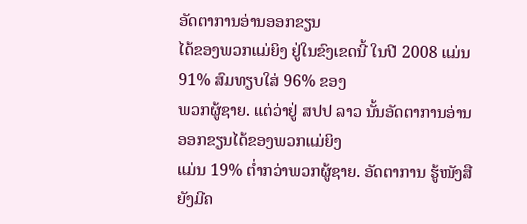ອັດຕາການອ່ານອອກຂຽນ
ໄດ້ຂອງພວກແມ່ຍິງ ຢູ່ໃນຂົງເຂດນີ້ ໃນປີ 2008 ແມ່ນ 91% ສົມທຽບໃສ່ 96% ຂອງ
ພວກຜູ້ຊາຍ. ແຕ່ວ່າຢູ່ ສປປ ລາວ ນັ້ນອັດຕາການອ່ານອອກຂຽນໄດ້ຂອງພວກແມ່ຍິງ
ແມ່ນ 19% ຕໍ່າກວ່າພວກຜູ້ຊາຍ. ອັດຕາການ ຮູ້ໜັງສືຍັງມີຄ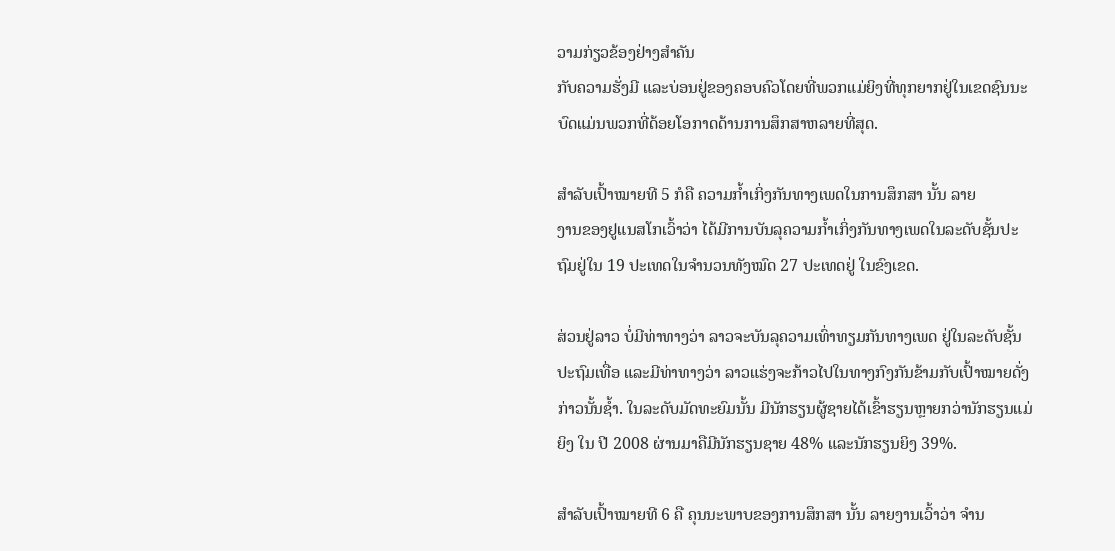ວາມກ່ຽວຂ້ອງຢ່າງສຳຄັນ
ກັບຄວາມຮັ່ງມີ ແລະບ່ອນຢູ່ຂອງຄອບຄົວໂດຍທີ່ພວກແມ່ຍິງທີ່ທຸກຍາກຢູ່ໃນເຂດຊົນນະ
ບົດແມ່ນພວກທີ່ດ້ອຍໂອກາດດ້ານການສຶກສາຫລາຍທີ່ສຸດ.

ສໍາລັບເປົ້າໝາຍທີ 5 ກໍຄື ຄວາມກໍ້າເກິ່ງກັນທາງເພດໃນການສຶກສາ ນັ້ນ ລາຍ
ງານຂອງຢູແນສໂກເວົ້າວ່າ ໄດ້ມີການບັນລຸຄວາມກໍ້າເກິ່ງກັນທາງເພດໃນລະດັບຊັ້ນປະ
ຖົມຢູ່ໃນ 19 ປະເທດໃນຈຳນວນທັງໝົດ 27 ປະເທດຢູ່ ໃນຂົງເຂດ.

ສ່ວນຢູ່ລາວ ບໍ່ມີທ່າທາງວ່າ ລາວຈະບັນລຸຄວາມເທົ່າທຽມກັນທາງເພດ ຢູ່ໃນລະດັບຊັ້ນ
ປະຖົມເທື່ອ ແລະມີທ່າທາງວ່າ ລາວແຮ່ງຈະກ້າວໄປໃນທາງກົງກັນຂ້າມກັບເປົ້າໝາຍດັ່ງ
ກ່າວນັ້ນຊໍ້າ. ໃນລະດັບມັດທະຍົມນັ້ນ ມີນັກຮຽນຜູ້ຊາຍໄດ້ເຂົ້າຮຽນຫຼາຍກວ່ານັກຮຽນແມ່
ຍິງ ໃນ ປີ 2008 ຜ່ານມາຄືມີນັກຮຽນຊາຍ 48% ແລະນັກຮຽນຍິງ 39%.

ສຳລັບເປົ້າໝາຍທີ 6 ຄື ຄຸນນະພາບຂອງການສຶກສາ ນັ້ນ ລາຍງານເວົ້າວ່າ ຈຳນ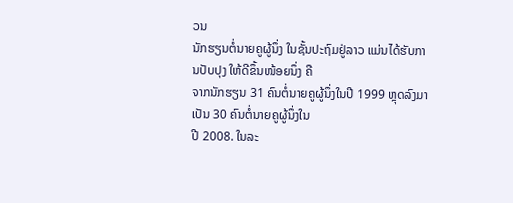ວນ
ນັກຮຽນຕໍ່ນາຍຄູຜູ້ນຶ່ງ ໃນຊັ້ນປະຖົມຢູ່ລາວ ແມ່ນໄດ້ຮັບການປັບປຸງ ໃຫ້ດີຂຶ້ນໜ້ອຍນຶ່ງ ຄື
ຈາກນັກຮຽນ 31 ຄົນຕໍ່ນາຍຄູຜູ້ນຶ່ງໃນປີ 1999 ຫຼຸດລົງມາເປັນ 30 ຄົນຕໍ່ນາຍຄູຜູ້ນຶ່ງໃນ
ປີ 2008. ໃນລະ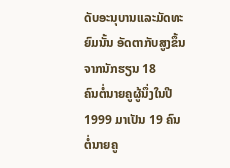ດັບອະນຸບານແລະມັດທະ ຍົມນັ້ນ ອັດຕາກັບສູງຂຶ້ນ ຈາກນັກຮຽນ 18
ຄົນຕໍ່ນາຍຄູຜູ້ນຶ່ງໃນປີ 1999 ມາເປັນ 19 ຄົນຕໍ່ນາຍຄູ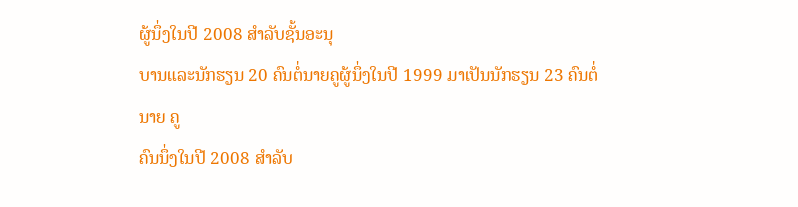ຜູ້ນຶ່ງໃນປີ 2008 ສຳລັບຊັ້ນອະນຸ
ບານແລະນັກຮຽນ 20 ຄົນຕໍ່ນາຍຄູຜູ້ນຶ່ງໃນປີ 1999 ມາເປັນນັກຮຽນ 23 ຄົນຕໍ່ນາຍ ຄູ
ຄົນນຶ່ງໃນປີ 2008 ສຳລັບ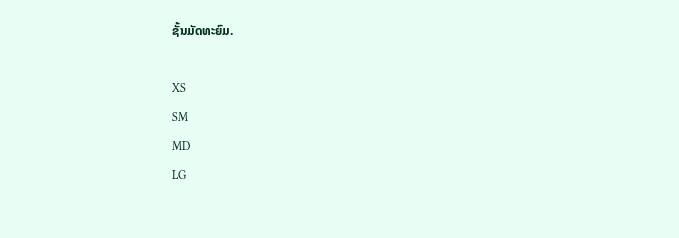ຊັ້ນມັດທະຍົມ.

XS
SM
MD
LG